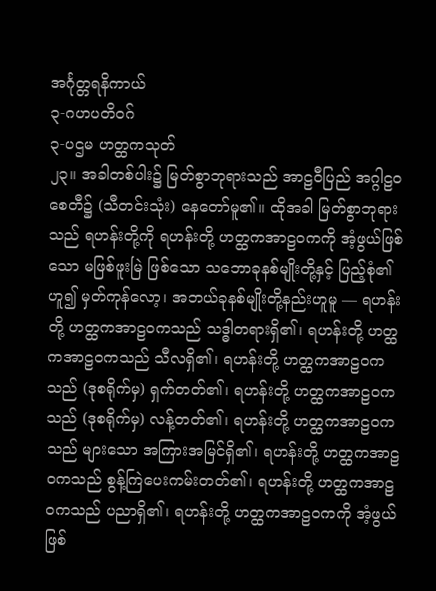အင်္ဂုတ္တရနိကာယ်
၃-ဂဟပတိဝဂ်
၃-ပဌမ ဟတ္ထကသုတ်
၂၃။ အခါတစ်ပါး၌ မြတ်စွာဘုရားသည် အာဠဝီပြည် အဂ္ဂါဠဝစေတီ၌ (သီတင်းသုံး) နေတော်မူ၏။ ထိုအခါ မြတ်စွာဘုရားသည် ရဟန်းတို့ကို ရဟန်းတို့ ဟတ္ထကအာဠဝကကို အံ့ဖွယ်ဖြစ်သော မဖြစ်ဖူးမြဲ ဖြစ်သော သဘောခုနစ်မျိုးတို့နှင့် ပြည့်စုံ၏ဟူ၍ မှတ်ကုန်လော့၊ အဘယ်ခုနစ်မျိုးတို့နည်းဟူမူ — ရဟန်းတို့ ဟတ္ထကအာဠဝကသည် သဒ္ဓါတရားရှိ၏၊ ရဟန်းတို့ ဟတ္ထကအာဠဝကသည် သီလရှိ၏၊ ရဟန်းတို့ ဟတ္ထကအာဠဝကသည် (ဒုစရိုက်မှ) ရှက်တတ်၏၊ ရဟန်းတို့ ဟတ္ထကအာဠဝကသည် (ဒုစရိုက်မှ) လန့်တတ်၏၊ ရဟန်းတို့ ဟတ္ထကအာဠဝကသည် များသော အကြားအမြင်ရှိ၏၊ ရဟန်းတို့ ဟတ္ထကအာဠဝကသည် စွန့်ကြဲပေးကမ်းတတ်၏၊ ရဟန်းတို့ ဟတ္ထကအာဠဝကသည် ပညာရှိ၏၊ ရဟန်းတို့ ဟတ္ထကအာဠဝကကို အံ့ဖွယ်ဖြစ်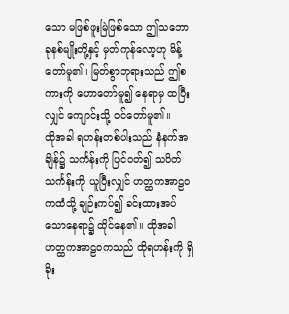သော မဖြစ်ဖူးမြဲဖြစ်သော ဤသဘောခုနစ်မျိုးတို့နှင့် မှတ်ကုန်လော့ဟု မိန့်တော်မူ၏၊ မြတ်စွာဘုရားသည် ဤစကားကို ဟောတော်မူ၍ နေရာမှ ထပြီးလျှင် ကျောင်းသို့ ဝင်တော်မူ၏။
ထိုအခါ ရဟန်းတစ်ပါးသည် နံနက်အချိန်၌ သင်္ကန်းကို ပြင်ဝတ်၍ သပိတ်သင်္ကန်းကို ယူပြီးလျှင် ဟတ္ထကအာဠဝကထံသို့ ချဉ်းကပ်၍ ခင်းထားအပ်သောနေရာ၌ ထိုင်နေ၏။ ထိုအခါ ဟတ္ထကအာဠဝကသည် ထိုရဟန်းကို ရှိခိုး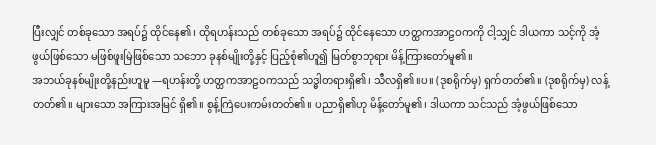ပြီးလျှင် တစ်ခုသော အရပ်၌ ထိုင်နေ၏၊ ထိုရဟန်းသည် တစ်ခုသော အရပ်၌ ထိုင်နေသော ဟတ္ထကအာဠဝကကို ငါ့သျှင် ဒါယကာ သင့်ကို အံ့ဖွယ်ဖြစ်သော မဖြစ်ဖူးမြဲဖြစ်သော သဘော ခုနစ်မျိုးတို့နှင့် ပြည့်စုံ၏ဟူ၍ မြတ်စွာဘုရား မိန့်ကြားတော်မူ၏။
အဘယ်ခုနစ်မျိုးတို့နည်းဟူမူ —ရဟန်းတို့ ဟတ္ထကအာဠဝကသည် သဒ္ဓါတရားရှိ၏၊ သီလရှိ၏။ပ။ (ဒုစရိုက်မှ) ရှက်တတ်၏။ (ဒုစရိုက်မှ) လန့်တတ်၏။ များသော အကြားအမြင် ရှိ၏။ စွန့်ကြဲပေးကမ်းတတ်၏။ ပညာရှိ၏ဟု မိန့်တော်မူ၏၊ ဒါယကာ သင်သည် အံ့ဖွယ်ဖြစ်သော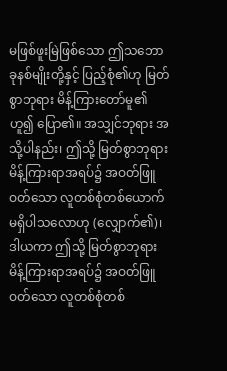မဖြစ်ဖူးမြဲဖြစ်သော ဤသဘောခုနစ်မျိုးတို့နှင့် ပြည့်စုံ၏ဟု မြတ်စွာဘုရား မိန့်ကြားတော်မူ၏ဟူ၍ ပြော၏။ အသျှင်ဘုရား အသို့ပါနည်း၊ ဤသို့ မြတ်စွာဘုရား မိန့်ကြားရာအရပ်၌ အဝတ်ဖြူဝတ်သော လူတစ်စုံတစ်ယောက် မရှိပါသလောဟု (လျှောက်၏)၊ ဒါယကာ ဤသို့ မြတ်စွာဘုရား မိန့်ကြားရာအရပ်၌ အဝတ်ဖြူဝတ်သော လူတစ်စုံတစ်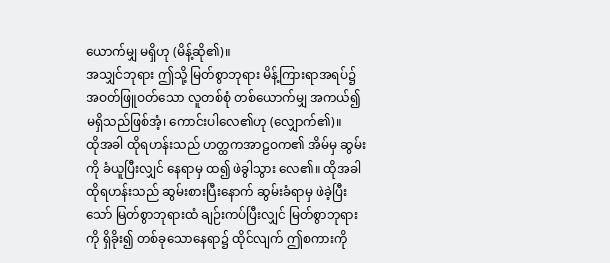ယောက်မျှ မရှိဟု (မိန့်ဆို၏)။
အသျှင်ဘုရား ဤသို့ မြတ်စွာဘုရား မိန့်ကြားရာအရပ်၌ အဝတ်ဖြူဝတ်သော လူတစ်စုံ တစ်ယောက်မျှ အကယ်၍ မရှိသည်ဖြစ်အံ့၊ ကောင်းပါလေ၏ဟု (လျှောက်၏)။
ထိုအခါ ထိုရဟန်းသည် ဟတ္ထကအာဠဝက၏ အိမ်မှ ဆွမ်းကို ခံယူပြီးလျှင် နေရာမှ ထ၍ ဖဲခွါသွား လေ၏။ ထိုအခါ ထိုရဟန်းသည် ဆွမ်းစားပြီးနောက် ဆွမ်းခံရာမှ ဖဲခဲ့ပြီးသော် မြတ်စွာဘုရားထံ ချဉ်းကပ်ပြီးလျှင် မြတ်စွာဘုရားကို ရှိခိုး၍ တစ်ခုသောနေရာ၌ ထိုင်လျက် ဤစကားကို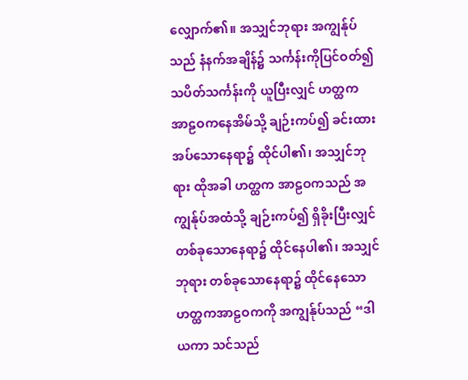လျှောက်၏။ အသျှင်ဘုရား အကျွန်ုပ်သည် နံနက်အချိန်၌ သင်္ကန်းကိုပြင်ဝတ်၍ သပိတ်သင်္ကန်းကို ယူပြီးလျှင် ဟတ္ထက အာဠဝကနေအိမ်သို့ ချဉ်းကပ်၍ ခင်းထားအပ်သောနေရာ၌ ထိုင်ပါ၏၊ အသျှင်ဘုရား ထိုအခါ ဟတ္ထက အာဠဝကသည် အကျွန်ုပ်အထံသို့ ချဉ်းကပ်၍ ရှိခိုးပြီးလျှင် တစ်ခုသောနေရာ၌ ထိုင်နေပါ၏၊ အသျှင်ဘုရား တစ်ခုသောနေရာ၌ ထိုင်နေသော ဟတ္ထကအာဠဝကကို အကျွန်ုပ်သည် “ဒါယကာ သင်သည်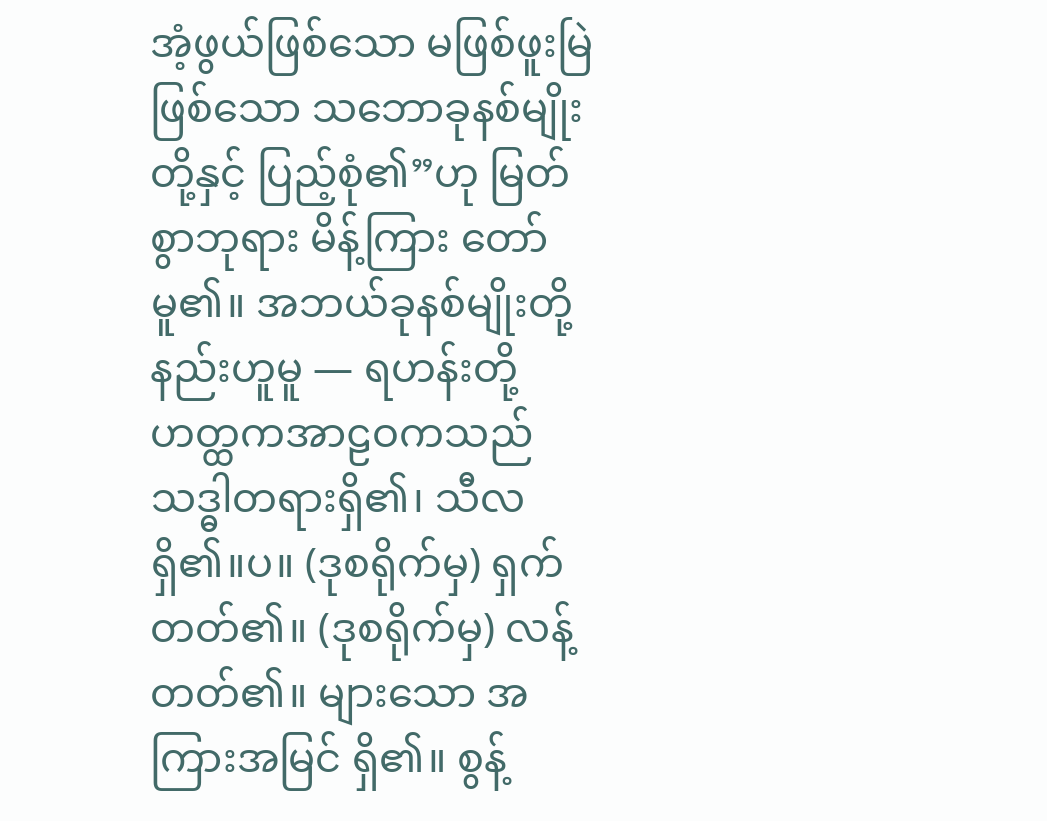အံ့ဖွယ်ဖြစ်သော မဖြစ်ဖူးမြဲဖြစ်သော သဘောခုနစ်မျိုးတို့နှင့် ပြည့်စုံ၏”ဟု မြတ်စွာဘုရား မိန့်ကြား တော်မူ၏။ အဘယ်ခုနစ်မျိုးတို့နည်းဟူမူ — ရဟန်းတို့ ဟတ္ထကအာဠဝကသည် သဒ္ဓါတရားရှိ၏၊ သီလရှိ၏။ပ။ (ဒုစရိုက်မှ) ရှက်တတ်၏။ (ဒုစရိုက်မှ) လန့်တတ်၏။ များသော အကြားအမြင် ရှိ၏။ စွန့်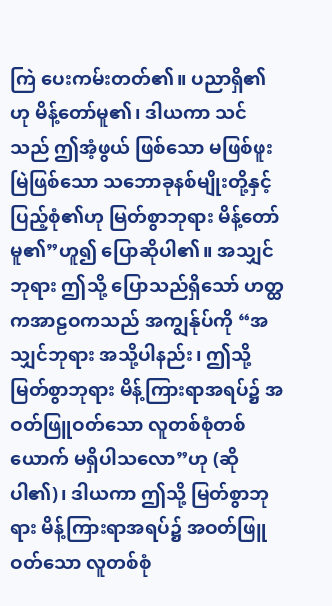ကြဲ ပေးကမ်းတတ်၏။ ပညာရှိ၏ဟု မိန့်တော်မူ၏၊ ဒါယကာ သင်သည် ဤအံ့ဖွယ် ဖြစ်သော မဖြစ်ဖူးမြဲဖြစ်သော သဘောခုနစ်မျိုးတို့နှင့် ပြည့်စုံ၏ဟု မြတ်စွာဘုရား မိန့်တော်မူ၏”ဟူ၍ ပြောဆိုပါ၏။ အသျှင်ဘုရား ဤသို့ ပြောသည်ရှိသော် ဟတ္ထကအာဠဝကသည် အကျွန်ုပ်ကို “အသျှင်ဘုရား အသို့ပါနည်း၊ ဤသို့ မြတ်စွာဘုရား မိန့်ကြားရာအရပ်၌ အဝတ်ဖြူဝတ်သော လူတစ်စုံတစ်ယောက် မရှိပါသလော”ဟု (ဆိုပါ၏)၊ ဒါယကာ ဤသို့ မြတ်စွာဘုရား မိန့်ကြားရာအရပ်၌ အဝတ်ဖြူဝတ်သော လူတစ်စုံ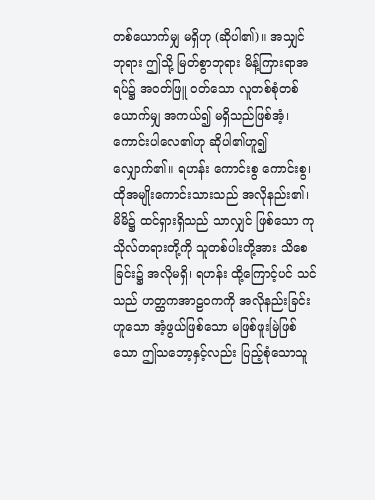တစ်ယောက်မျှ မရှိဟု (ဆိုပါ၏)။ အသျှင်ဘုရား ဤသို့ မြတ်စွာဘုရား မိန့်ကြားရာအရပ်၌ အဝတ်ဖြူ ဝတ်သော လူတစ်စုံတစ်ယောက်မျှ အကယ်၍ မရှိသည်ဖြစ်အံ့၊ ကောင်းပါလေ၏ဟု ဆိုပါ၏ဟူ၍ လျှောက်၏။ ရဟန်း ကောင်းစွ ကောင်းစွ၊ ထိုအမျိုးကောင်းသားသည် အလိုနည်း၏၊ မိမိ၌ ထင်ရှားရှိသည် သာလျှင် ဖြစ်သော ကုသိုလ်တရားတို့ကို သူတစ်ပါးတို့အား သိစေခြင်း၌ အလိုမရှိ၊ ရဟန်း ထို့ကြောင့်ပင် သင်သည် ဟတ္ထကအာဠဝကကို အလိုနည်းခြင်းဟူသော အံ့ဖွယ်ဖြစ်သော မဖြစ်ဖူးမြဲဖြစ်သော ဤသဘော့နှင့်လည်း ပြည့်စုံသောသူ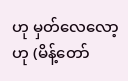ဟု မှတ်လေလော့ဟု (မိန့်တော်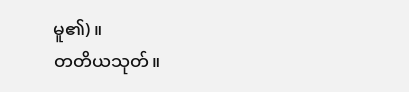မူ၏)။
တတိယသုတ်။